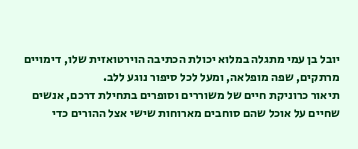יובל בן עמי מתגלה במלוא יכולת הכתיבה הוירטואזית שלו, דימויים מרתקים, שפה מופלאה, ומעל לכל סיפור נוגע ללב.
תיאור כרוניקת חיים של משוררים וסופרים בתחילת דרכם, אנשים שחיים על אוכל שהם סוחבים מארוחות שישי אצל ההורים כדי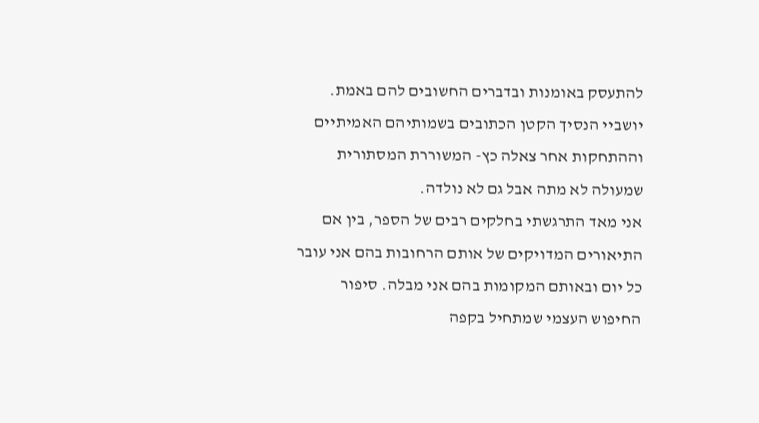להתעסק באומנות ובדברים החשובים להם באמת. יושביי הנסיך הקטן הכתובים בשמותיהם האמיתיים וההתחקות אחר צאלה כץ- המשוררת המסתורית שמעולה לא מתה אבל גם לא נולדה.
אני מאד התרגשתי בחלקים רבים של הספר, בין אם התיאורים המדויקים של אותם הרחובות בהם אני עובר כל יום ובאותם המקומות בהם אני מבלה. סיפור החיפוש העצמי שמתחיל בקפה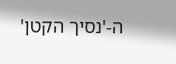ה-'נסיך הקטן'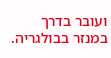ועובר בדרך במנזר בבולגריה.